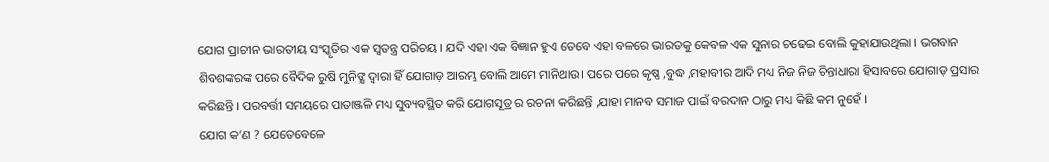ଯୋଗ ପ୍ରାଚୀନ ଭାରତୀୟ ସଂସ୍କୃତିର ଏକ ସ୍ଵତନ୍ତ୍ର ପରିଚୟ । ଯଦି ଏହା ଏକ ବିଜ୍ଞାନ ହୁଏ ତେବେ ଏହା ବଳରେ ଭାରତକୁ କେବଳ ଏକ ସୁନାର ଚଢେଇ ବୋଲି କୁହାଯାଉଥିଲା । ଭଗବାନ ଶିବଶଙ୍କରଙ୍କ ପରେ ବୈଦିକ ରୁଷି ମୁନିଙ୍କ୍ଷ ଦ୍ଵାରା ହିଁ ଯୋଗାଡ଼ ଆରମ୍ଭ ବୋଲି ଆମେ ମାନିଥାଉ। ପରେ ପରେ କୃଷ୍ଣ ,ବୁଦ୍ଧ ,ମହାବୀର ଆଦି ମଧ୍ୟ ନିଜ ନିଜ ଚିନ୍ତାଧାରା ହିସାବରେ ଯୋଗାଡ଼ ପ୍ରସାର କରିଛନ୍ତି । ପରବର୍ତ୍ତୀ ସମୟରେ ପାତାଞ୍ଜଳି ମଧ୍ୟ ସୁବ୍ୟବସ୍ଥିତ କରି ଯୋଗସୂତ୍ର ର ରଚନା କରିଛନ୍ତି ,ଯାହା ମାନବ ସମାଜ ପାଇଁ ବରଦାନ ଠାରୁ ମଧ୍ୟ କିଛି କମ ନୁହେଁ ।
ଯୋଗ କ’ଣ ? ଯେତେବେଳେ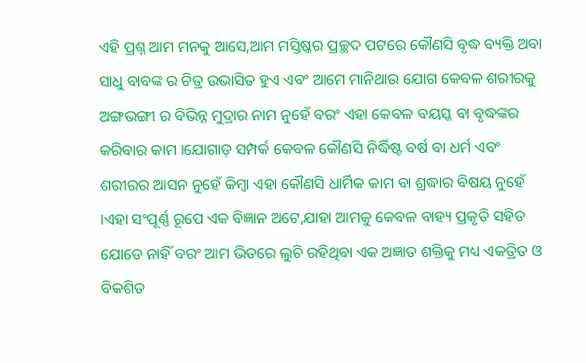ଏହି ପ୍ରଶ୍ନ ଆମ ମନକୁ ଆସେ,ଆମ ମସ୍ତିଷ୍କର ପ୍ରଚ୍ଛଦ ପଟରେ କୌଣସି ବୃଦ୍ଧ ବ୍ୟକ୍ତି ଅବା ସାଧୁ ବାବଙ୍କ ର ଚିତ୍ର ଉଭାସିତ ହୁଏ ଏବଂ ଆମେ ମାନିଥାଉ ଯୋଗ କେବଳ ଶରୀରକୁ ଅଙ୍ଗଭଙ୍ଗୀ ର ବିଭିନ୍ନ ମୁଦ୍ରାର ନାମ ନୁହେଁ ବରଂ ଏହା କେବଳ ବୟସ୍କ ବା ବୃଦ୍ଧଙ୍କର କରିବାର କାମ ।ଯୋଗାଡ଼ ସମ୍ପର୍କ କେବଳ କୌଣସି ନିର୍ଦ୍ଧିଷ୍ଟ ବର୍ଷ ବା ଧର୍ମ ଏବଂ ଶରୀରର ଆସନ ନୁହେଁ କିମ୍ବା ଏହା କୌଣସି ଧାର୍ମିକ କାମ ବା ଶ୍ରଦ୍ଧାର ବିଷୟ ନୁହେଁ ।ଏହା ସଂପୂର୍ଣ୍ଣ ରୂପେ ଏକ ବିଜ୍ଞାନ ଅଟେ,ଯାହା ଆମକୁ କେବଳ ବାହ୍ୟ ପ୍ରକୃତି ସହିତ ଯୋଡେ ନାହିଁ ବରଂ ଆମ ଭିତରେ ଲୁଚି ରହିଥିବା ଏକ ଅଜ୍ଞାତ ଶକ୍ତିକୁ ମଧ୍ୟ ଏକତ୍ରିତ ଓ ବିକଶିତ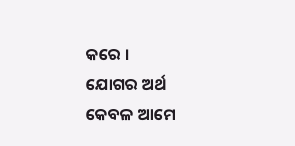କରେ ।
ଯୋଗର ଅର୍ଥ କେବଳ ଆମେ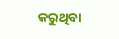କରୁଥିବା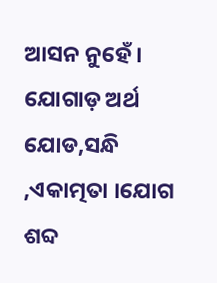ଆସନ ନୁହେଁ । ଯୋଗାଡ଼ ଅର୍ଥ ଯୋଡ,ସନ୍ଧି ,ଏକାତ୍ମତା ।ଯୋଗ ଶବ୍ଦ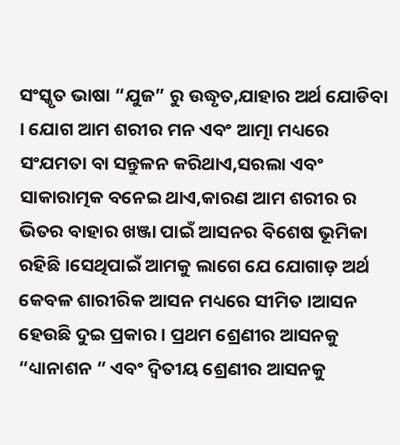ସଂସ୍କୃତ ଭାଷା “ଯୁଜ” ରୁ ଉଦ୍ଧୃତ,ଯାହାର ଅର୍ଥ ଯୋଡିବା । ଯୋଗ ଆମ ଶରୀର ମନ ଏବଂ ଆତ୍ମା ମଧ୍ୟରେ ସଂଯମତା ବା ସନ୍ତୁଳନ କରିଥାଏ,ସରଲା ଏବଂ ସାକାରାତ୍ମକ ବନେଇ ଥାଏ,କାରଣ ଆମ ଶରୀର ର ଭିତର ବାହାର ଖଞ୍ଜା ପାଇଁ ଆସନର ବିଶେଷ ଭୂମିକା ରହିଛି ।ସେଥିପାଇଁ ଆମକୁ ଲାଗେ ଯେ ଯୋଗାଡ଼ ଅର୍ଥ କେବଳ ଶାରୀରିକ ଆସନ ମଧ୍ୟରେ ସୀମିତ ।ଆସନ ହେଉଛି ଦୁଇ ପ୍ରକାର । ପ୍ରଥମ ଶ୍ରେଣୀର ଆସନକୁ “ଧ୍ୟାନାଶନ “ ଏବଂ ଦ୍ଵିତୀୟ ଶ୍ରେଣୀର ଆସନକୁ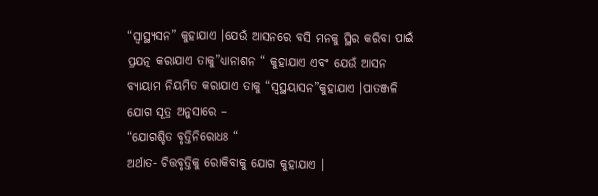“ସ୍ଵାସ୍ଥ୍ୟସନ” କୁହାଯାଏ ।ଯେଉଁ ଆସନରେ ବସି ମନକୁ ସ୍ଥିର କରିବା ପାଇଁ ପ୍ରଯତ୍ନ କରାଯାଏ ତାକୁ”ଧ୍ୟାନାଶନ “ କୁହାଯାଏ ଏବଂ ଯେଉଁ ଆସନ ବ୍ୟାୟାମ ନିୟମିତ କରାଯାଏ ତାକୁ “ସ୍ଵସ୍ଥୟାସନ”କୁହାଯାଏ ।ପାତଞ୍ଜଳି ଯୋଗ ସୂତ୍ର ଅନୁସାରେ –
“ଯୋଗଶ୍ଚିତ ବୃତ୍ତିନିରୋଧଃ “
ଅର୍ଥାତ- ଚିତ୍ତବୃତ୍ତିକୁ ରୋକିବାକୁ ଯୋଗ କୁହାଯାଏ ।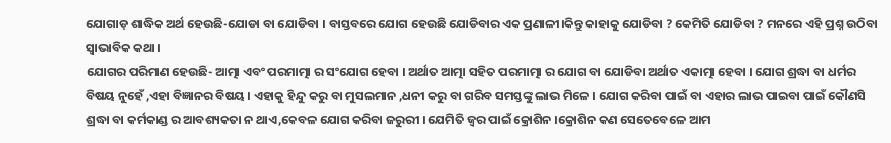ଯୋଗାଡ଼ ଶାଦ୍ଧିକ ଅର୍ଥ ହେଉଛି-ଯୋଡା ବା ଯୋଡିବା । ବାସ୍ତବରେ ଯୋଗ ହେଉଛି ଯୋଡିବାର ଏକ ପ୍ରଣାଳୀ।କିନ୍ତୁ କାହାକୁ ଯୋଡିବା ? କେମିତି ଯୋଡିବା ? ମନରେ ଏହି ପ୍ରଶ୍ନ ଉଠିବା ସ୍ଵାଭାବିକ କଥା ।
ଯୋଗର ପରିମାଣ ହେଉଛି- ଆତ୍ମା ଏବଂ ପରମାତ୍ମା ର ସଂଯୋଗ ହେବା । ଅର୍ଥାତ ଆତ୍ମା ସହିତ ପରମାତ୍ମା ର ଯୋଗ ବା ଯୋଡିବା ଅର୍ଥାତ ଏକାତ୍ମା ହେବା । ଯୋଗ ଶ୍ରଦ୍ଧା ବା ଧର୍ମର ବିଷୟ ନୁହେଁ ,ଏହା ବିଜ୍ଞାନର ବିଷୟ । ଏହାକୁ ହିନ୍ଦୁ କରୁ ବା ମୁସଲମାନ ,ଧନୀ କରୁ ବା ଗରିବ ସମସ୍ତଙ୍କୁ ଲାଭ ମିଳେ । ଯୋଗ କରିବା ପାଇଁ ବା ଏହାର ଲାଭ ପାଇବା ପାଇଁ କୌଣସି ଶ୍ରଦ୍ଧା ବା କର୍ମକାଣ୍ଡ ର ଆବଶ୍ୟକତା ନ ଥାଏ,କେବଳ ଯୋଗ କରିବା ଜରୁରୀ । ଯେମିତି ଜ୍ଵର ପାଇଁ କ୍ରୋଶିନ ।କ୍ରୋଶିନ କଣ ସେତେବେଳେ ଆମ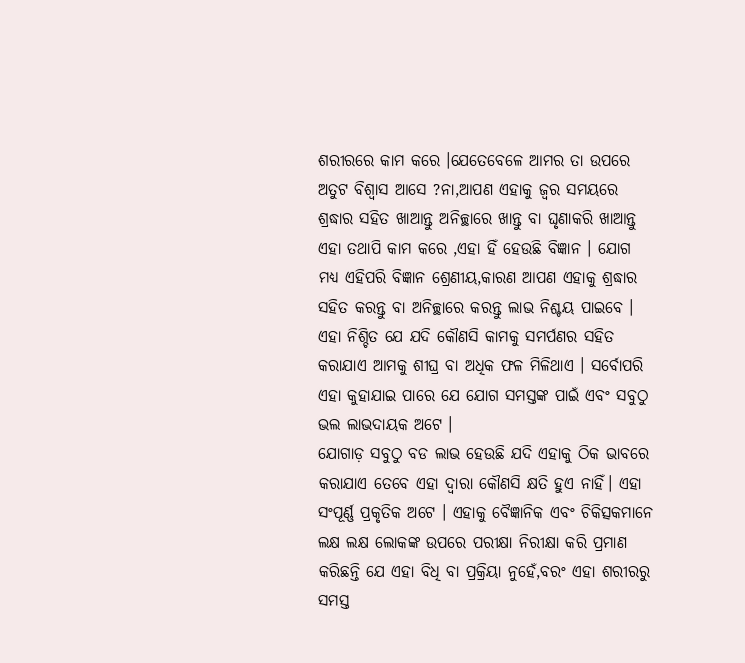ଶରୀରରେ କାମ କରେ ।ଯେତେବେଳେ ଆମର ତା ଉପରେ ଅତୁଟ ବିଶ୍ଵାସ ଆସେ ?ନା,ଆପଣ ଏହାକୁ ଜ୍ଵର ସମୟରେ ଶ୍ରଦ୍ଧାର ସହିତ ଖାଆନ୍ତୁ ଅନିଚ୍ଛାରେ ଖାନ୍ତୁ ବା ଘୃଣାକରି ଖାଆନ୍ତୁ ଏହା ତଥାପି କାମ କରେ ,ଏହା ହିଁ ହେଉଛି ବିଜ୍ଞାନ । ଯୋଗ ମଧ୍ୟ ଏହିପରି ବିଜ୍ଞାନ ଶ୍ରେଣୀୟ,କାରଣ ଆପଣ ଏହାକୁ ଶ୍ରଦ୍ଧାର ସହିତ କରନ୍ତୁ ବା ଅନିଚ୍ଛାରେ କରନ୍ତୁ ଲାଭ ନିଶ୍ଚୟ ପାଇବେ । ଏହା ନିଶ୍ଚିତ ଯେ ଯଦି କୌଣସି କାମକୁ ସମର୍ପଣର ସହିତ କରାଯାଏ ଆମକୁ ଶୀଘ୍ର ବା ଅଧିକ ଫଳ ମିଳିଥାଏ । ସର୍ବୋପରି ଏହା କୁହାଯାଇ ପାରେ ଯେ ଯୋଗ ସମସ୍ତଙ୍କ ପାଇଁ ଏବଂ ସବୁଠୁ ଭଲ ଲାଭଦାୟକ ଅଟେ ।
ଯୋଗାଡ଼ ସବୁଠୁ ବଡ ଲାଭ ହେଉଛି ଯଦି ଏହାକୁ ଠିକ ଭାବରେ କରାଯାଏ ତେବେ ଏହା ଦ୍ଵାରା କୌଣସି କ୍ଷତି ହୁଏ ନାହିଁ। ଏହା ସଂପୂର୍ଣ୍ଣ ପ୍ରକୃତିକ ଅଟେ । ଏହାକୁ ବୈଜ୍ଞାନିକ ଏବଂ ଚିକିତ୍ସକମାନେ ଲକ୍ଷ ଲକ୍ଷ ଲୋକଙ୍କ ଉପରେ ପରୀକ୍ଷା ନିରୀକ୍ଷା କରି ପ୍ରମାଣ କରିଛନ୍ତି ଯେ ଏହା ବିଧି ବା ପ୍ରକ୍ରିୟା ନୁହେଁ,ବରଂ ଏହା ଶରୀରରୁ ସମସ୍ତ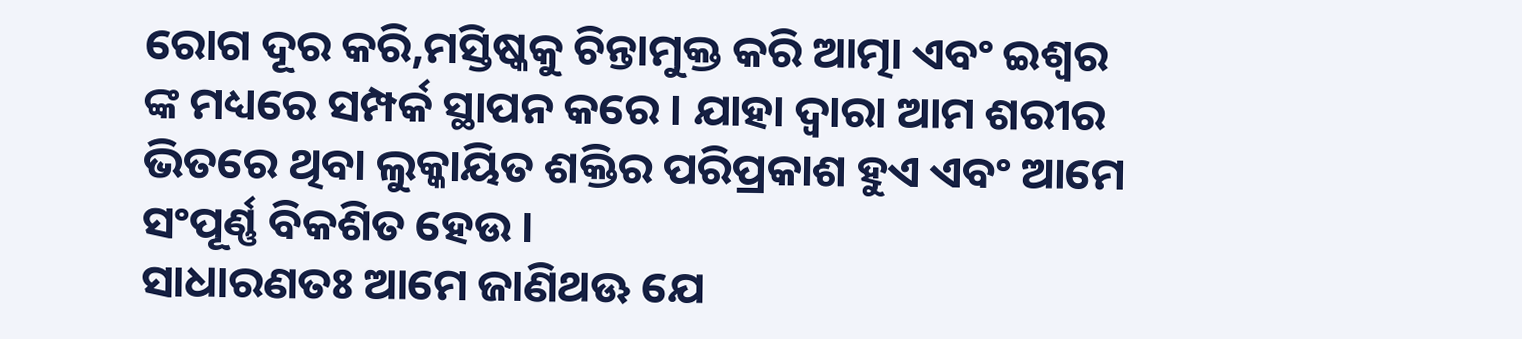ରୋଗ ଦୂର କରି,ମସ୍ତିଷ୍କକୁ ଚିନ୍ତାମୁକ୍ତ କରି ଆତ୍ମା ଏବଂ ଇଶ୍ଵର ଙ୍କ ମଧ୍ୟରେ ସମ୍ପର୍କ ସ୍ଥାପନ କରେ । ଯାହା ଦ୍ଵାରା ଆମ ଶରୀର ଭିତରେ ଥିବା ଲୁକ୍କାୟିତ ଶକ୍ତିର ପରିପ୍ରକାଶ ହୁଏ ଏବଂ ଆମେ ସଂପୂର୍ଣ୍ଣ ବିକଶିତ ହେଉ ।
ସାଧାରଣତଃ ଆମେ ଜାଣିଥଊ ଯେ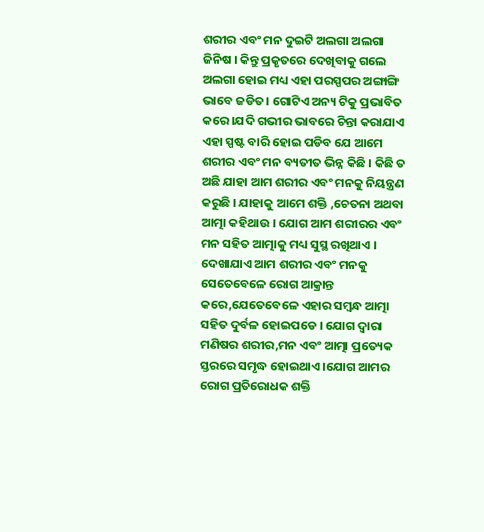ଶରୀର ଏବଂ ମନ ଦୁଇଟି ଅଲଗା ଅଲଗା ଜିନିଷ । କିନ୍ତୁ ପ୍ରକୃତରେ ଦେଖିବାକୁ ଗଲେ ଅଲଗା ହୋଇ ମଧ୍ୟ ଏହା ପରସ୍ପପର ଅଙ୍ଗାଙ୍ଗି ଭାବେ ଜଡିତ। ଗୋଟିଏ ଅନ୍ୟ ଟିକୁ ପ୍ରଭାବିତ କରେ ।ଯଦି ଗଭୀର ଭାବରେ ଚିନ୍ତା କରାଯାଏ ଏହା ସ୍ପଷ୍ଟ ବାରି ହୋଇ ପଡିବ ଯେ ଆମେ ଶରୀର ଏବଂ ମନ ବ୍ୟତୀତ ଭିନ୍ନ କିଛି । କିଛି ତ ଅଛି ଯାହା ଆମ ଶରୀର ଏବଂ ମନକୁ ନିୟନ୍ତ୍ରଣ କରୁଛି । ଯାହାକୁ ଆମେ ଶକ୍ତି ,ଚେତନା ଅଥବା ଆତ୍ମା କହିଥାଉ । ଯୋଗ ଆମ ଶରୀରର ଏବଂ ମନ ସହିତ ଆତ୍ମାକୁ ମଧ୍ୟ ସୁସ୍ଥ ରଖିଥାଏ । ଦେଖାଯାଏ ଆମ ଶରୀର ଏବଂ ମନକୁ ସେତେବେଳେ ରୋଗ ଆକ୍ରାନ୍ତ କରେ,ଯେତେବେଳେ ଏହାର ସମ୍ବନ୍ଧ ଆତ୍ମା ସହିତ ଦୁର୍ବଳ ହୋଇପଡେ । ଯୋଗ ଦ୍ଵାରା ମଣିଷର ଶରୀର,ମନ ଏବଂ ଆତ୍ମା ପ୍ରତ୍ୟେକ ସ୍ତରରେ ସମୃଦ୍ଧ ହୋଇଥାଏ ।ଯୋଗ ଆମର ରୋଗ ପ୍ରତିରୋଧକ ଶକ୍ତି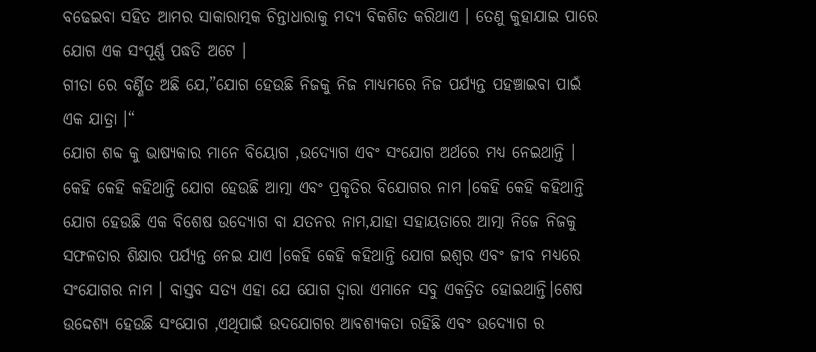ବଢେଇବା ସହିତ ଆମର ସାକାରାତ୍ମକ ଚିନ୍ତାଧାରାକୁ ମଦ୍ୟ ବିକଶିତ କରିଥାଏ । ତେଣୁ କୁହାଯାଇ ପାରେ ଯୋଗ ଏକ ସଂପୂର୍ଣ୍ଣ ପଦ୍ଧତି ଅଟେ ।
ଗୀତା ରେ ବର୍ଣ୍ଣିତ ଅଛି ଯେ,”ଯୋଗ ହେଉଛି ନିଜକୁ ନିଜ ମାଧ୍ୟମରେ ନିଜ ପର୍ଯ୍ୟନ୍ତ ପହଞ୍ଚାଇବା ପାଇଁ ଏକ ଯାତ୍ରା ।“
ଯୋଗ ଶବ୍ଦ କୁ ଭାଷ୍ୟକାର ମାନେ ବିୟୋଗ ,ଉଦ୍ଯୋଗ ଏବଂ ସଂଯୋଗ ଅର୍ଥରେ ମଧ୍ୟ ନେଇଥାନ୍ତି । କେହି କେହି କହିଥାନ୍ତି ଯୋଗ ହେଉଛି ଆତ୍ମା ଏବଂ ପ୍ରକୃତିର ବିଯୋଗର ନାମ ।କେହି କେହି କହିଥାନ୍ତି ଯୋଗ ହେଉଛି ଏକ ବିଶେଷ ଉଦ୍ୟୋଗ ବା ଯତନର ନାମ,ଯାହା ସହାୟତାରେ ଆତ୍ମା ନିଜେ ନିଜକୁ ସଫଳତାର ଶିକ୍ଷାର ପର୍ଯ୍ୟନ୍ତ ନେଇ ଯାଏ ।କେହି କେହି କହିଥାନ୍ତି ଯୋଗ ଇଶ୍ଵର ଏବଂ ଜୀବ ମଧ୍ୟରେ ସଂଯୋଗର ନାମ । ବାସ୍ତବ ସତ୍ୟ ଏହା ଯେ ଯୋଗ ଦ୍ଵାରା ଏମାନେ ସବୁ ଏକତ୍ରିତ ହୋଇଥାନ୍ତି।ଶେଷ ଉଦ୍ଦେଶ୍ୟ ହେଉଛି ସଂଯୋଗ ,ଏଥିପାଇଁ ଉଦଯୋଗର ଆବଶ୍ୟକତା ରହିଛି ଏବଂ ଉଦ୍ୟୋଗ ର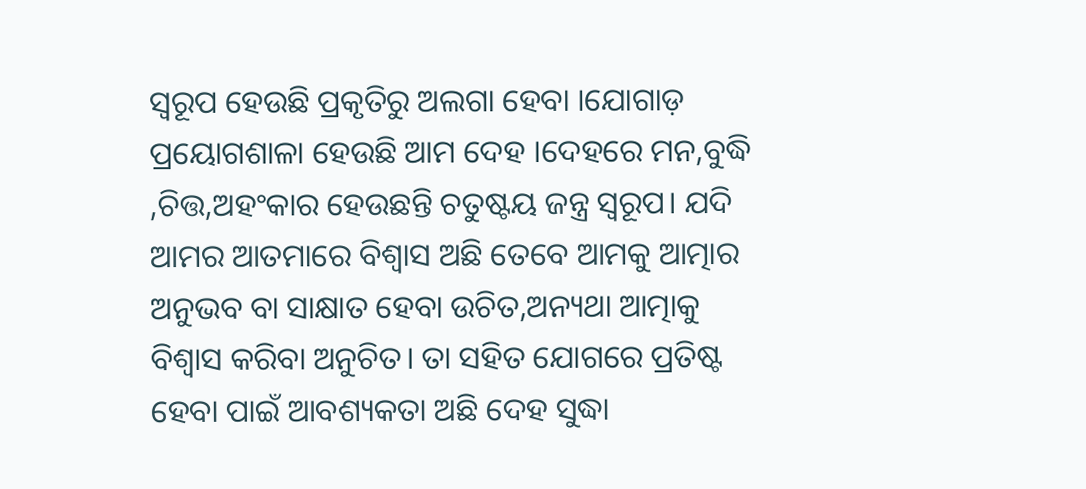ସ୍ୱରୂପ ହେଉଛି ପ୍ରକୃତିରୁ ଅଲଗା ହେବା ।ଯୋଗାଡ଼ ପ୍ରୟୋଗଶାଳା ହେଉଛି ଆମ ଦେହ ।ଦେହରେ ମନ,ବୁଦ୍ଧି ,ଚିତ୍ତ,ଅହଂକାର ହେଉଛନ୍ତି ଚତୁଷ୍ଟୟ ଜନ୍ତ୍ର ସ୍ୱରୂପ। ଯଦି ଆମର ଆତମାରେ ବିଶ୍ଵାସ ଅଛି ତେବେ ଆମକୁ ଆତ୍ମାର ଅନୁଭବ ବା ସାକ୍ଷାତ ହେବା ଉଚିତ,ଅନ୍ୟଥା ଆତ୍ମାକୁ ବିଶ୍ଵାସ କରିବା ଅନୁଚିତ। ତା ସହିତ ଯୋଗରେ ପ୍ରତିଷ୍ଟ ହେବା ପାଇଁ ଆବଶ୍ୟକତା ଅଛି ଦେହ ସୁଦ୍ଧା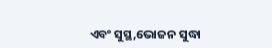ଏବଂ ସୁସ୍ଥ,ଭୋଜନ ସୁଦ୍ଧା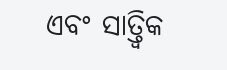ଏବଂ ସାତ୍ତ୍ଵିକ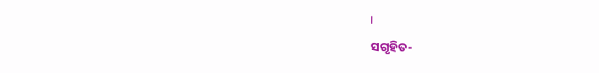।
ସଗୃହିତ-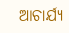ଆଚାର୍ଯ୍ୟ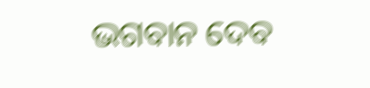ଭଗବାନ ଦେବ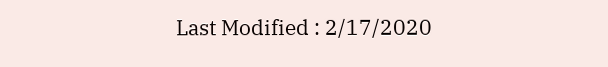Last Modified : 2/17/2020